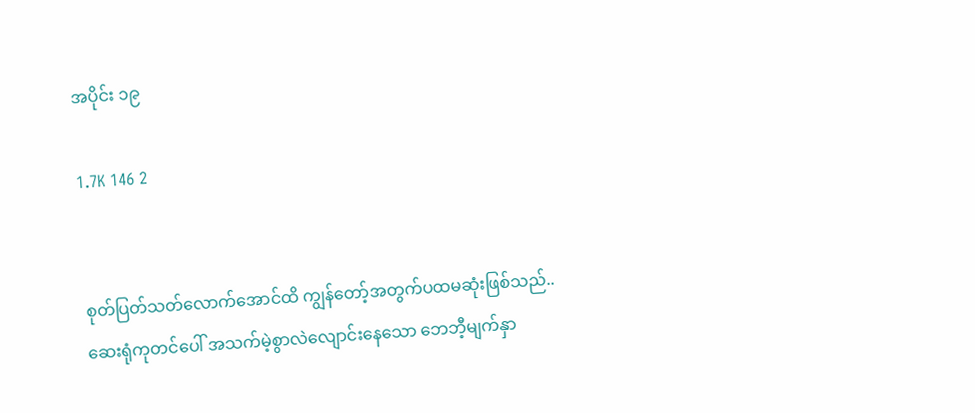အပိုင်း ၁၉

1.7K 146 2


စုတ်ပြတ်သတ်လောက်အောင်ထိ ကျွန်တော့်အတွက်ပထမဆုံးဖြစ်သည်..
ဆေးရုံကုတင်ပေါ် အသက်မဲ့စွာလဲလျောင်းနေသော ဘေဘီ့မျက်နှာ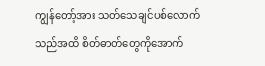ကျွန်တော့်အား သတ်သေချင်ပစ်လောက်သည်အထိ စိတ်ဓာတ်တွေကိုအောက်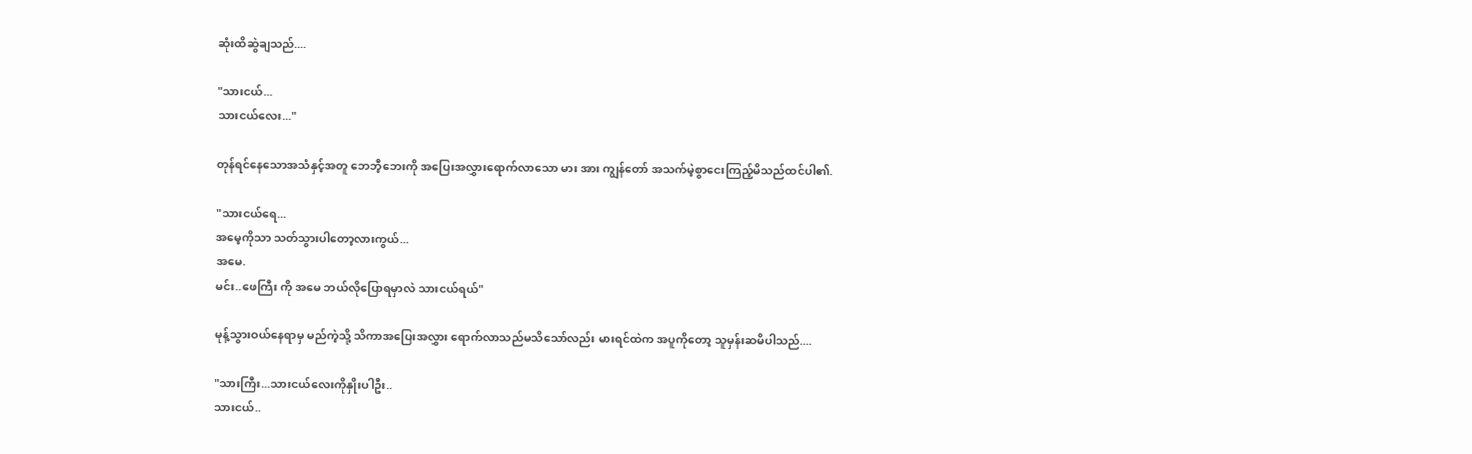ဆုံးထိဆွဲချသည်....

"သားငယ်...
သားငယ်လေး..."

တုန်ရင်နေသောအသံနှင့်အတူ ဘေဘီ့ဘေးကို အပြေးအလွှားရောက်လာသော မား အား ကျွန်တော် အသက်မဲ့စွာငေးကြည့်မိသည်ထင်ပါ၏.

"သားငယ်ရေ...
အမေ့ကိုသာ သတ်သွားပါတော့လားကွယ်...
အမေ.
မင်း..ဖေကြီး ကို အမေ ဘယ်လိုပြောရမှာလဲ သားငယ်ရယ်"

မုန့်သွားဝယ်နေရာမှ မည်ကဲ့သို့ သိကာအပြေးအလွှား ရောက်လာသည်မသိသော်လည်း မားရင်ထဲက အပူကိုတော့ သူမှန်းဆမိပါသည်....

"သားကြီး...သားငယ်လေးကိုနှိုးပါဦး..
သားငယ်..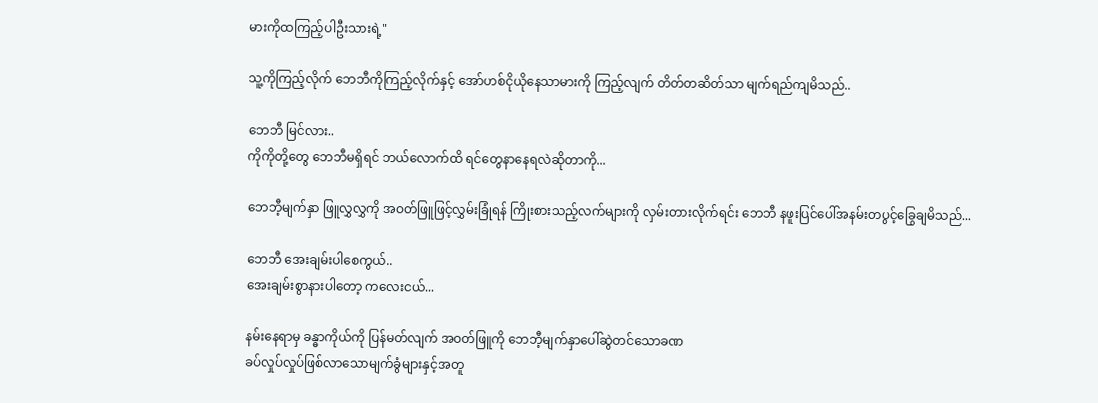မားကိုထကြည့်ပါဦးသားရဲ့"

သူ့ကိုကြည့်လိုက် ဘေဘီကိုကြည့်လိုက်နှင့် အော်ဟစ်ငိုယိုနေသာမားကို ကြည့်လျက် တိတ်တဆိတ်သာ မျက်ရည်ကျမိသည်..

ဘေဘီ မြင်လား..
ကိုကိုတို့တွေ ဘေဘီမရှိရင် ဘယ်လောက်ထိ ရင်တွေနာနေရလဲဆိုတာကို...

ဘေဘီ့မျက်နှာ ဖြူလွှလွှကို အဝတ်ဖြူဖြင့်လွှမ်းခြုံရန် ကြိုးစားသည့်လက်များကို လှမ်းတားလိုက်ရင်း ဘေဘီ နဖူးပြင်ပေါ်အနမ်းတပွင့်ခြွေချမိသည်...

ဘေဘီ အေးချမ်းပါစေကွယ်..
အေးချမ်းစွာနားပါတော့ ကလေးငယ်...

နမ်းနေရာမှ ခန္ဓာကိုယ်ကို ပြန်မတ်လျက် အဝတ်ဖြူကို ဘေဘီ့မျက်နှာပေါ်ဆွဲတင်သောခဏ
ခပ်လှုပ်လှုပ်ဖြစ်လာသောမျက်ခွံများနှင့်အတူ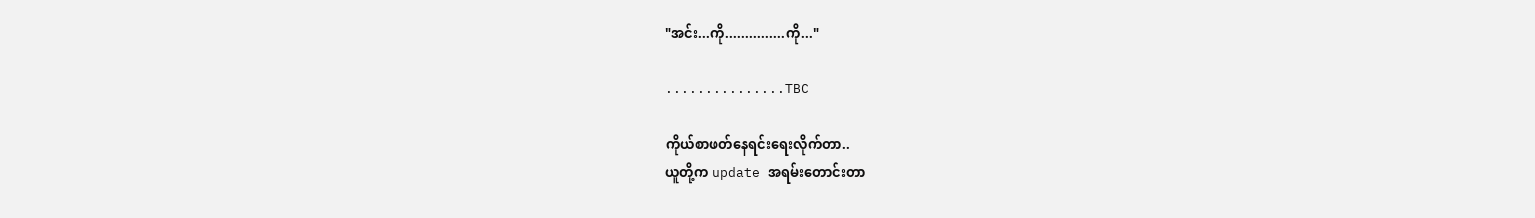"အင်း...ကို...............ကို..."

...............TBC

ကိုယ်စာဖတ်နေရင်းရေးလိုက်တာ..
ယူတို့က update အရမ်းတောင်းတာ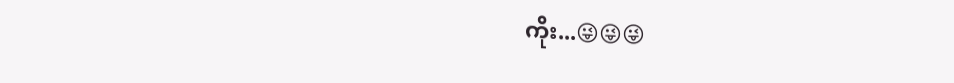ကိုး...😜😜😜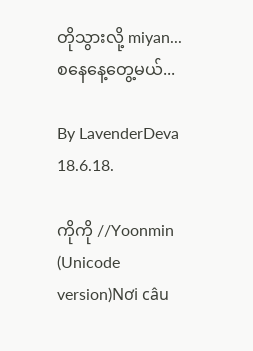တိုသွားလို့ miyan...
စနေနေ့တွေ့မယ်...

By LavenderDeva
18.6.18.

ကိုကို //Yoonmin (Unicode version)Nơi câu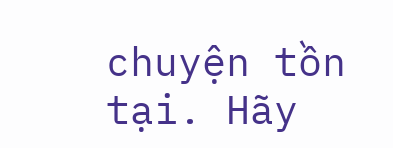chuyện tồn tại. Hãy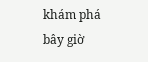khám phá bây giờ